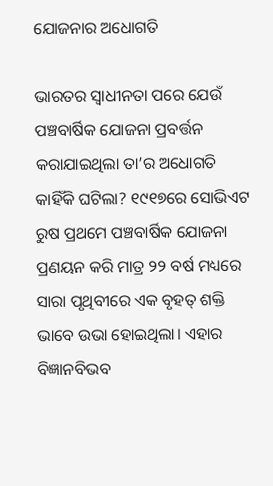ଯୋଜନାର ଅଧୋଗତି

ଭାରତର ସ୍ବାଧୀନତା ପରେ ଯେଉଁ ପଞ୍ଚବାର୍ଷିକ ଯୋଜନା ପ୍ରବର୍ତ୍ତନ କରାଯାଇଥିଲା ତା’ର ଅଧୋଗତି କାହିଁକି ଘଟିଲା? ୧୯୧୭ରେ ସୋଭିଏଟ ରୁଷ ପ୍ରଥମେ ପଞ୍ଚବାର୍ଷିକ ଯୋଜନା ପ୍ରଣୟନ କରି ମାତ୍ର ୨୨ ବର୍ଷ ମଧ୍ୟରେ ସାରା ପୃଥିବୀରେ ଏକ ବୃହତ୍‌ ଶକ୍ତି ଭାବେ ଉଭା ହୋଇଥିଲା। ଏହାର ବିଜ୍ଞାନବିଭବ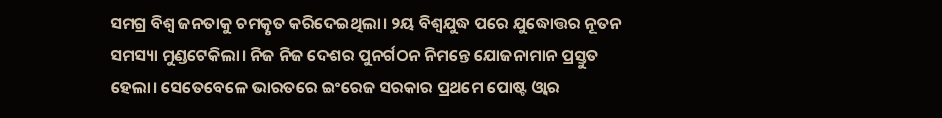ସମଗ୍ର ବିଶ୍ୱ ଜନତାକୁ ଚମତ୍କୃତ କରିଦେଇଥିଲା। ୨ୟ ବିଶ୍ୱଯୁଦ୍ଧ ପରେ ଯୁଦ୍ଧୋତ୍ତର ନୂତନ ସମସ୍ୟା ମୁଣ୍ଡଟେକିଲା। ନିଜ ନିଜ ଦେଶର ପୁନର୍ଗଠନ ନିମନ୍ତେ ଯୋଜନାମାନ ପ୍ରସ୍ତୁତ ହେଲା। ସେତେବେଳେ ଭାରତରେ ଇଂରେଜ ସରକାର ପ୍ରଥମେ ପୋଷ୍ଟ ଓ୍ବାର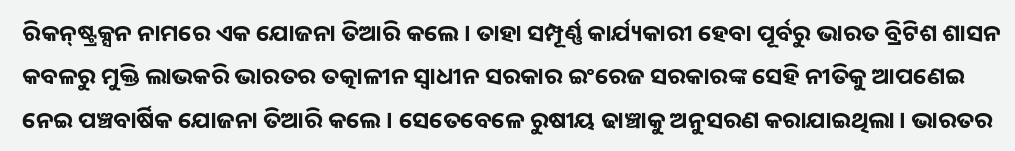ରିକନ୍‌ଷ୍ଟ୍ରକ୍ସନ ନାମରେ ଏକ ଯୋଜନା ତିଆରି କଲେ। ତାହା ସମ୍ପୂର୍ଣ୍ଣ କାର୍ଯ୍ୟକାରୀ ହେବା ପୂର୍ବରୁ ଭାରତ ବ୍ରିଟିଶ ଶାସନ କବଳରୁ ମୁକ୍ତି ଲାଭକରି ଭାରତର ତତ୍କାଳୀନ ସ୍ବାଧୀନ ସରକାର ଇଂରେଜ ସରକାରଙ୍କ ସେହି ନୀତିକୁ ଆପଣେଇ ନେଇ ପଞ୍ଚବାର୍ଷିକ ଯୋଜନା ତିଆରି କଲେ। ସେତେବେଳେ ରୁଷୀୟ ଢାଞ୍ଚାକୁ ଅନୁସରଣ କରାଯାଇଥିଲା। ଭାରତର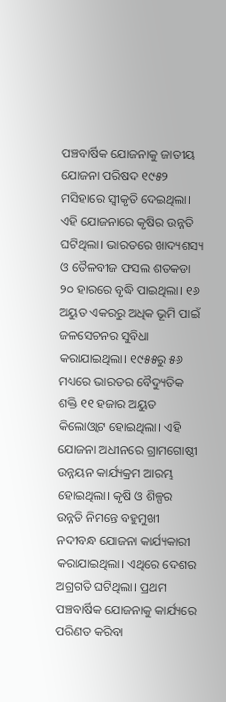ପଞ୍ଚବାର୍ଷିକ ଯୋଜନାକୁ ଜାତୀୟ ଯୋଜନା ପରିଷଦ ୧୯୫୨ ମସିହାରେ ସ୍ବୀକୃତି ଦେଇଥିଲା। ଏହି ଯୋଜନାରେ କୃଷିର ଉନ୍ନତି ଘଟିଥିଲା। ଭାରତରେ ଖାଦ୍ୟଶସ୍ୟ ଓ ତୈଳବୀଜ ଫସଲ ଶତକଡା ୨୦ ହାରରେ ବୃଦ୍ଧି ପାଇଥିଲା। ୧୬ ଅୟୁତ ଏକରରୁ ଅଧିକ ଭୂମି ପାଇଁ ଜଳସେଚନର ସୁବିଧା କରାଯାଇଥିଲା। ୧୯୫୫ରୁ ୫୬ ମଧ୍ୟରେ ଭାରତର ବୈଦ୍ୟୁତିକ ଶକ୍ତି ୧୧ ହଜାର ଅୟୁତ କିଲୋଓ୍ବାଟ ହୋଇଥିଲା। ଏହି ଯୋଜନା ଅଧୀନରେ ଗ୍ରାମଗୋଷ୍ଠୀ ଉନ୍ନୟନ କାର୍ଯ୍ୟକ୍ରମ ଆରମ୍ଭ ହୋଇଥିଲା। କୃଷି ଓ ଶିଳ୍ପର ଉନ୍ନତି ନିମନ୍ତେ ବହୁମୁଖୀ ନଦୀବନ୍ଧ ଯୋଜନା କାର୍ଯ୍ୟକାରୀ କରାଯାଇଥିଲା। ଏଥିରେ ଦେଶର ଅଗ୍ରଗତି ଘଟିଥିଲା। ପ୍ରଥମ ପଞ୍ଚବାର୍ଷିକ ଯୋଜନାକୁ କାର୍ଯ୍ୟରେ ପରିଣତ କରିବା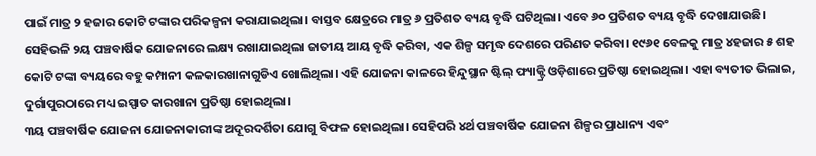ପାଇଁ ମାତ୍ର ୨ ହଜାର କୋଟି ଟଙ୍କାର ପରିକଳ୍ପନା କରାଯାଇଥିଲା। ବାସ୍ତବ କ୍ଷେତ୍ରରେ ମାତ୍ର ୬ ପ୍ରତିଶତ ବ୍ୟୟ ବୃଦ୍ଧି ଘଟିଥିଲା। ଏବେ ୬୦ ପ୍ରତିଶତ ବ୍ୟୟ ବୃଦ୍ଧି ଦେଖାଯାଉଛି। ସେହିଭଳି ୨ୟ ପଞ୍ଚବାର୍ଷିକ ଯୋଜନାରେ ଲକ୍ଷ୍ୟ ରଖାଯାଇଥିଲା ଜାତୀୟ ଆୟ ବୃଦ୍ଧି କରିବା, ଏକ ଶିଳ୍ପ ସମୃଦ୍ଧ ଦେଶରେ ପରିଣତ କରିବା। ୧୯୬୧ ବେଳକୁ ମାତ୍ର ୪ହଜାର ୫ ଶହ କୋଟି ଟଙ୍କା ବ୍ୟୟରେ ବହୁ କମ୍ପାନୀ କଳକାରଖାନାଗୁଡିଏ ଖୋଲିଥିଲା। ଏହି ଯୋଜନା କାଳରେ ହିନ୍ଦୁସ୍ଥାନ ଷ୍ଟିଲ୍‌ ଫ୍ୟାକ୍ଟ୍ରି ଓଡ଼ିଶାରେ ପ୍ରତିଷ୍ଠା ହୋଇଥିଲା। ଏହା ବ୍ୟତୀତ ଭିଲାଇ, ଦୁର୍ଗାପୁରଠାରେ ମଧ୍ୟ ଇସ୍ପାତ କାରଖାନା ପ୍ରତିଷ୍ଠା ହୋଇଥିଲା।
୩ୟ ପଞ୍ଚବାର୍ଷିକ ଯୋଜନା ଯୋଜନାକାରୀଙ୍କ ଅଦୂରଦର୍ଶିତା ଯୋଗୁ ବିଫଳ ହୋଇଥିଲା। ସେହିପରି ୪ର୍ଥ ପଞ୍ଚବାର୍ଷିକ ଯୋଜନା ଶିଳ୍ପର ପ୍ରାଧାନ୍ୟ ଏବଂ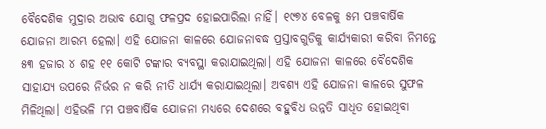ବୈଦେଶିକ ମୁଦ୍ରାର ଅଭାବ ଯୋଗୁ ଫଳପ୍ରଦ ହୋଇପାରିଲା ନାହିଁ। ୧୯୭୪ ବେଳକୁ ୫ମ ପଞ୍ଚବାର୍ଷିକ ଯୋଜନା ଆରମ୍ଭ ହେଲା। ଏହି ଯୋଜନା କାଳରେ ଯୋଜନାବଦ୍ଧ ପ୍ରସ୍ତାବଗୁଡିକୁ କାର୍ଯ୍ୟକାରୀ କରିବା ନିମନ୍ତେ ୫୩ ହଜାର ୪ ଶହ ୧୧ କୋଟି ଟଙ୍କାର ବ୍ୟବସ୍ଥା କରାଯାଇଥିଲା। ଏହି ଯୋଜନା କାଳରେ ବୈଦେଶିକ ସାହାଯ୍ୟ ଉପରେ ନିର୍ଭର ନ କରି ନୀତି ଧାର୍ଯ୍ୟ କରାଯାଇଥିଲା। ଅବଶ୍ୟ ଏହି ଯୋଜନା କାଳରେ ସୁଫଳ ମିଳିଥିଲା। ଏହିଭଳି ୮ମ ପଞ୍ଚବାର୍ଷିକ ଯୋଜନା ମଧ୍ୟରେ ଦେଶରେ ବହୁବିଧ ଉନ୍ନତି ସାଧିତ ହୋଇଥିବା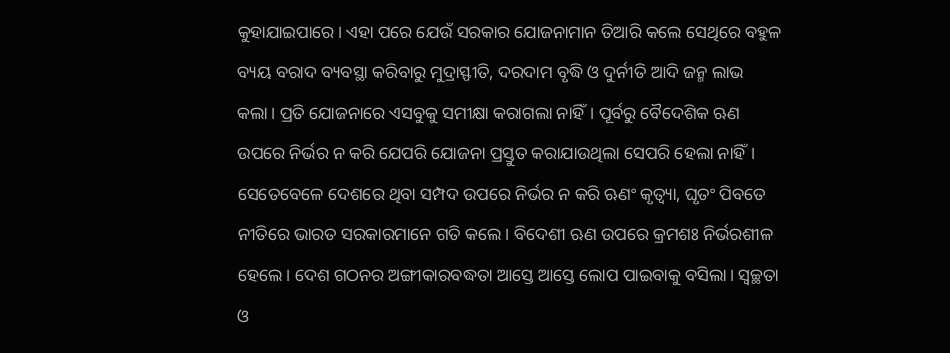କୁହାଯାଇପାରେ। ଏହା ପରେ ଯେଉଁ ସରକାର ଯୋଜନାମାନ ତିଆରି କଲେ ସେଥିରେ ବହୁଳ ବ୍ୟୟ ବରାଦ ବ୍ୟବସ୍ଥା କରିବାରୁ ମୁଦ୍ରାସ୍ଫୀତି, ଦରଦାମ ବୃଦ୍ଧି ଓ ଦୁର୍ନୀତି ଆଦି ଜନ୍ମ ଲାଭ କଲା। ପ୍ରତି ଯୋଜନାରେ ଏସବୁକୁ ସମୀକ୍ଷା କରାଗଲା ନାହିଁ। ପୂର୍ବରୁ ବୈଦେଶିକ ଋଣ ଉପରେ ନିର୍ଭର ନ କରି ଯେପରି ଯୋଜନା ପ୍ରସ୍ତୁତ କରାଯାଉଥିଲା ସେପରି ହେଲା ନାହିଁ। ସେତେବେଳେ ଦେଶରେ ଥିବା ସମ୍ପଦ ଉପରେ ନିର୍ଭର ନ କରି ଋଣଂ କୃତ୍ୱ୍ୟା, ଘୃତଂ ପିବତେ ନୀତିରେ ଭାରତ ସରକାରମାନେ ଗତି କଲେ। ବିଦେଶୀ ଋଣ ଉପରେ କ୍ରମଶଃ ନିର୍ଭରଶୀଳ ହେଲେ। ଦେଶ ଗଠନର ଅଙ୍ଗୀକାରବଦ୍ଧତା ଆସ୍ତେ ଆସ୍ତେ ଲୋପ ପାଇବାକୁ ବସିଲା। ସ୍ବଚ୍ଛତା ଓ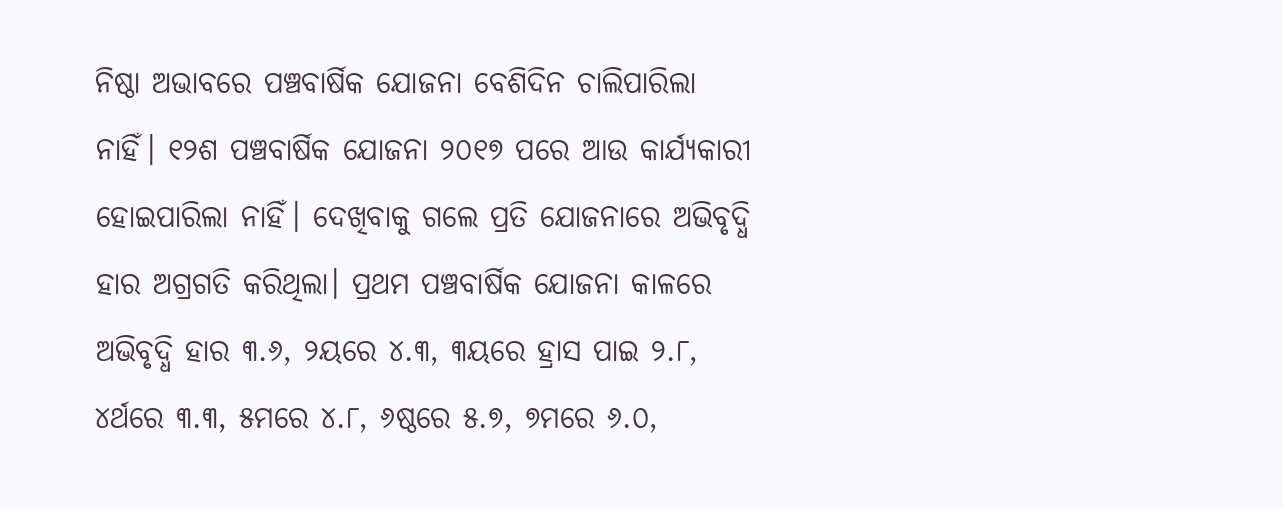ନିଷ୍ଠା ଅଭାବରେ ପଞ୍ଚବାର୍ଷିକ ଯୋଜନା ବେଶିଦିନ ଚାଲିପାରିଲା ନାହିଁ। ୧୨ଶ ପଞ୍ଚବାର୍ଷିକ ଯୋଜନା ୨୦୧୭ ପରେ ଆଉ କାର୍ଯ୍ୟକାରୀ ହୋଇପାରିଲା ନାହିଁ। ଦେଖିବାକୁ ଗଲେ ପ୍ରତି ଯୋଜନାରେ ଅଭିବୃଦ୍ଧି ହାର ଅଗ୍ରଗତି କରିଥିଲା। ପ୍ରଥମ ପଞ୍ଚବାର୍ଷିକ ଯୋଜନା କାଳରେ ଅଭିବୃଦ୍ଧି ହାର ୩.୬, ୨ୟରେ ୪.୩, ୩ୟରେ ହ୍ରାସ ପାଇ ୨.୮, ୪ର୍ଥରେ ୩.୩, ୫ମରେ ୪.୮, ୬ଷ୍ଠରେ ୫.୭, ୭ମରେ ୬.୦,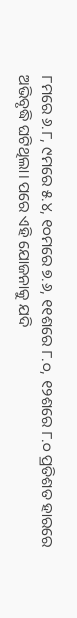୮ମରେ ୬.୮, ୯ମରେ ୫.୪, ୧୦ମରେ ୭.୬, ୧୧ଶରେ ୮.୦, ୧୨ଶରେ ୮.୦ ପ୍ରତିଶତ ହାରରେ ଅଭିବୃଦ୍ଧି ଘଟିଥିଲା। ପରେ ଏହି ଯୋଜନାକୁ ଯଦି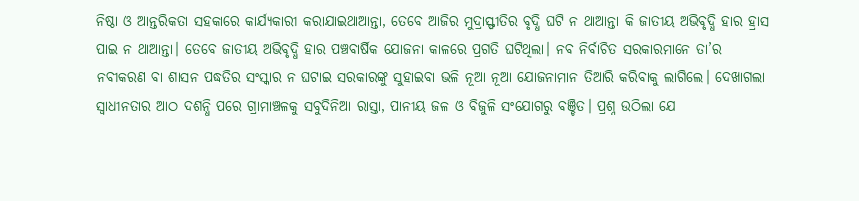ନିଷ୍ଠା ଓ ଆନ୍ତରିକତା ସହକାରେ କାର୍ଯ୍ୟକାରୀ କରାଯାଇଥାଆନ୍ତା, ତେବେ ଆଜିର ମୁଦ୍ରାସ୍ଫୀତିର ବୃଦ୍ଧି ଘଟି ନ ଥାଆନ୍ତା କି ଜାତୀୟ ଅଭିବୃଦ୍ଧି ହାର ହ୍ରାସ ପାଇ ନ ଥାଆନ୍ତା। ତେବେ ଜାତୀୟ ଅଭିବୃଦ୍ଧି ହାର ପଞ୍ଚବାର୍ଷିକ ଯୋଜନା କାଳରେ ପ୍ରଗତି ଘଟିଥିଲା। ନବ ନିର୍ବାଚିତ ସରକାରମାନେ ତା’ର ନବୀକରଣ ବା ଶାସନ ପଦ୍ଧତିର ସଂସ୍କାର ନ ଘଟାଇ ସରକାରଙ୍କୁ ସୁହାଇବା ଭଳି ନୂଆ ନୂଆ ଯୋଜନାମାନ ତିଆରି କରିବାକୁ ଲାଗିଲେ। ଦେଖାଗଲା ସ୍ବାଧୀନତାର ଆଠ ଦଶନ୍ଧି ପରେ ଗ୍ରାମାଞ୍ଚଳକୁ ସବୁଦିନିଆ ରାସ୍ତା, ପାନୀୟ ଜଳ ଓ ବିଜୁଳି ସଂଯୋଗରୁ ବଞ୍ଚିତ। ପ୍ରଶ୍ନ ଉଠିଲା ଯେ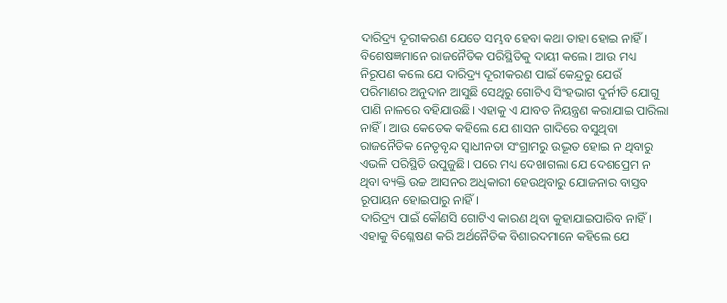ଦାରିଦ୍ର୍ୟ ଦୂରୀକରଣ ଯେତେ ସମ୍ଭବ ହେବା କଥା ତାହା ହୋଇ ନାହିଁ। ବିଶେଷଜ୍ଞମାନେ ରାଜନୈତିକ ପରିସ୍ଥିତିକୁ ଦାୟୀ କଲେ। ଆଉ ମଧ୍ୟ ନିରୂପଣ କଲେ ଯେ ଦାରିଦ୍ର୍ୟ ଦୂରୀକରଣ ପାଇଁ କେନ୍ଦ୍ରରୁ ଯେଉଁ ପରିମାଣର ଅନୁଦାନ ଆସୁଛି ସେଥିରୁ ଗୋଟିଏ ସିଂହଭାଗ ଦୁର୍ନୀତି ଯୋଗୁ ପାଣି ନାଳରେ ବହିଯାଉଛି। ଏହାକୁ ଏ ଯାବତ ନିୟନ୍ତ୍ରଣ କରାଯାଇ ପାରିଲା ନାହିଁ। ଆଉ କେତେକ କହିଲେ ଯେ ଶାସନ ଗାଦିରେ ବସୁଥିବା ରାଜନୈତିକ ନେତୃବୃନ୍ଦ ସ୍ବାଧୀନତା ସଂଗ୍ରାମରୁ ଉଦ୍ଭୂତ ହୋଇ ନ ଥିବାରୁ ଏଭଳି ପରିସ୍ଥିତି ଉପୁଜୁଛି। ପରେ ମଧ୍ୟ ଦେଖାଗଲା ଯେ ଦେଶପ୍ରେମ ନ ଥିବା ବ୍ୟକ୍ତି ଉଚ୍ଚ ଆସନର ଅଧିକାରୀ ହେଉଥିବାରୁ ଯୋଜନାର ବାସ୍ତବ ରୂପାୟନ ହୋଇପାରୁ ନାହିଁ।
ଦାରିଦ୍ର୍ୟ ପାଇଁ କୌଣସି ଗୋଟିଏ କାରଣ ଥିବା କୁହାଯାଇପାରିବ ନାହିଁ। ଏହାକୁ ବିଶ୍ଳେଷଣ କରି ଅର୍ଥନୈତିକ ବିଶାରଦମାନେ କହିଲେ ଯେ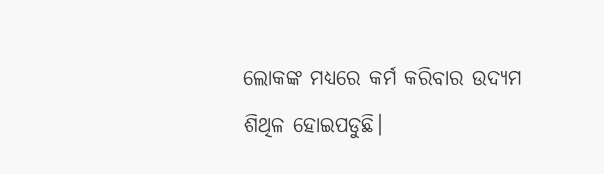ଲୋକଙ୍କ ମଧ୍ୟରେ କର୍ମ କରିବାର ଉଦ୍ୟମ ଶିଥିଳ ହୋଇପଡୁଛି।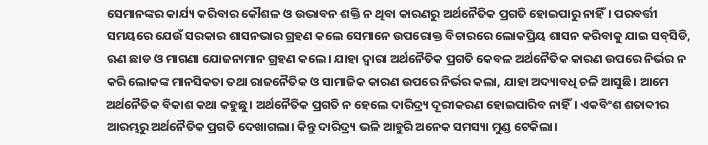ସେମାନଙ୍କର କାର୍ଯ୍ୟ କରିବାର କୌଶଳ ଓ ଉଦ୍ଭାବନ ଶକ୍ତି ନ ଥିବା କାରଣରୁ ଅର୍ଥନୈତିକ ପ୍ରଗତି ହୋଇପାରୁ ନାହିଁ। ପରବର୍ତ୍ତୀ ସମୟରେ ଯେଉଁ ସରକାର ଶାସନଭାର ଗ୍ରହଣ କଲେ ସେମାନେ ଉପରୋକ୍ତ ବିଚାରରେ ଲୋକପ୍ରିୟ ଶାସନ କରିବାକୁ ଯାଇ ସବ୍‌ସିଡି, ଋଣ ଛାଡ ଓ ମାଗଣା ଯୋଜନାମାନ ଗ୍ରହଣ କଲେ। ଯାହା ଦ୍ୱାରା ଅର୍ଥନୈତିକ ପ୍ରଗତି କେବଳ ଅର୍ଥନୈତିକ କାରଣ ଉପରେ ନିର୍ଭର ନ କରି ଲୋକଙ୍କ ମାନସିକତା ତଥା ରାଜନୈତିକ ଓ ସାମାଜିକ କାରଣ ଉପରେ ନିର୍ଭର କଲା, ଯାହା ଅଦ୍ୟାବଧି ଚଳି ଆସୁଛି। ଆମେ ଅର୍ଥନୈତିକ ବିକାଶ କଥା କହୁଛୁ। ଅର୍ଥନୈତିକ ପ୍ରଗତି ନ ହେଲେ ଦାରିଦ୍ର୍ୟ ଦୂରୀକରଣ ହୋଇପାରିବ ନାହିଁ। ଏକବିଂଶ ଶତାବ୍ଦୀର ଆରମ୍ଭରୁ ଅର୍ଥନୈତିକ ପ୍ରଗତି ଦେଖାଗଲା। କିନ୍ତୁ ଦାରିଦ୍ର୍ୟ ଭଳି ଆହୁରି ଅନେକ ସମସ୍ୟା ମୁଣ୍ଡ ଟେକିଲା।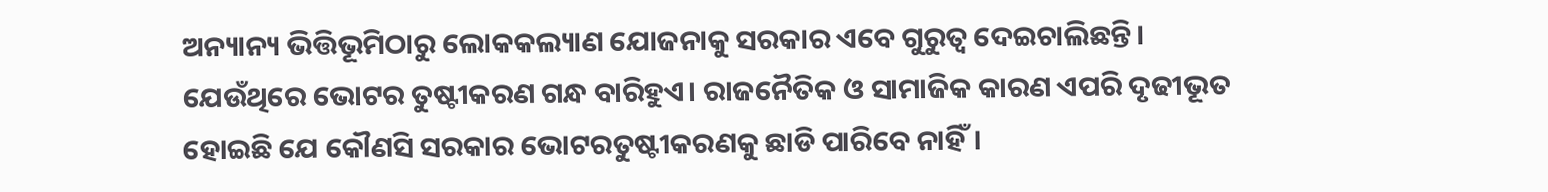ଅନ୍ୟାନ୍ୟ ଭିତ୍ତିଭୂମିଠାରୁ ଲୋକକଲ୍ୟାଣ ଯୋଜନାକୁ ସରକାର ଏବେ ଗୁରୁତ୍ୱ ଦେଇଚାଲିଛନ୍ତି। ଯେଉଁଥିରେ ଭୋଟର ତୁଷ୍ଟୀକରଣ ଗନ୍ଧ ବାରିହୁଏ। ରାଜନୈତିକ ଓ ସାମାଜିକ କାରଣ ଏପରି ଦୃଢୀଭୂତ ହୋଇଛି ଯେ କୌଣସି ସରକାର ଭୋଟରତୁଷ୍ଟୀକରଣକୁ ଛାଡି ପାରିବେ ନାହିଁ।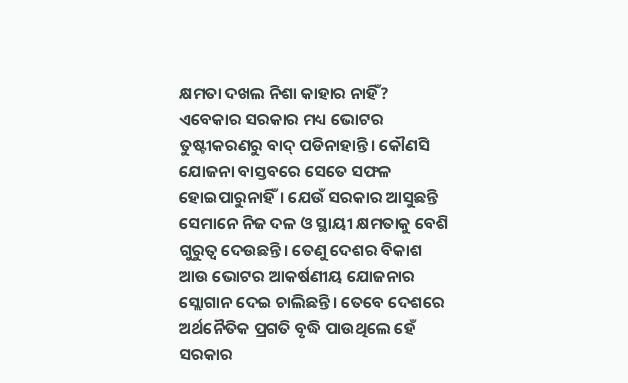କ୍ଷମତା ଦଖଲ ନିଶା କାହାର ନାହିଁ? ଏବେକାର ସରକାର ମଧ୍ୟ ଭୋଟର ତୁଷ୍ଟୀକରଣରୁ ବାଦ୍‌ ପଡିନାହାନ୍ତି। କୌଣସି ଯୋଜନା ବାସ୍ତବରେ ସେତେ ସଫଳ ହୋଇପାରୁନାହିଁ। ଯେଉଁ ସରକାର ଆସୁଛନ୍ତି ସେମାନେ ନିଜ ଦଳ ଓ ସ୍ଥାୟୀ କ୍ଷମତାକୁ ବେଶି ଗୁରୁତ୍ୱ ଦେଉଛନ୍ତି। ତେଣୁ ଦେଶର ବିକାଶ ଆଉ ଭୋଟର ଆକର୍ଷଣୀୟ ଯୋଜନାର ସ୍ଲୋଗାନ ଦେଇ ଚାଲିଛନ୍ତି। ତେବେ ଦେଶରେ ଅର୍ଥନୈତିକ ପ୍ରଗତି ବୃଦ୍ଧି ପାଉଥିଲେ ହେଁ ସରକାର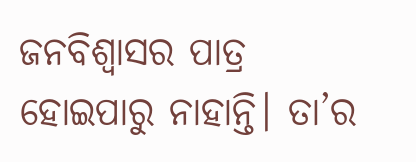ଜନବିଶ୍ୱାସର ପାତ୍ର ହୋଇପାରୁ ନାହାନ୍ତି। ତା’ର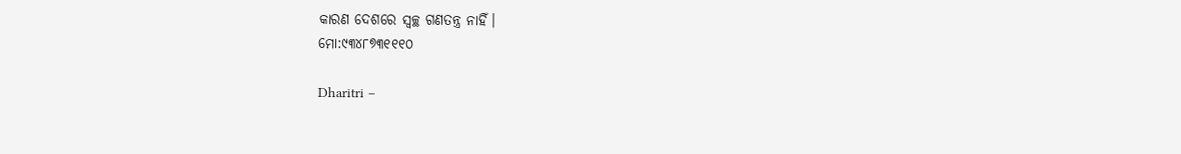କାରଣ ଦେଶରେ ସ୍ବଚ୍ଛ ଗଣତନ୍ତ୍ର ନାହିଁ।
ମୋ:୯୩୪୮୭୩୧୧୧୦

Dharitri –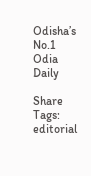Odisha’s No.1 Odia Daily

Share
Tags: editorial